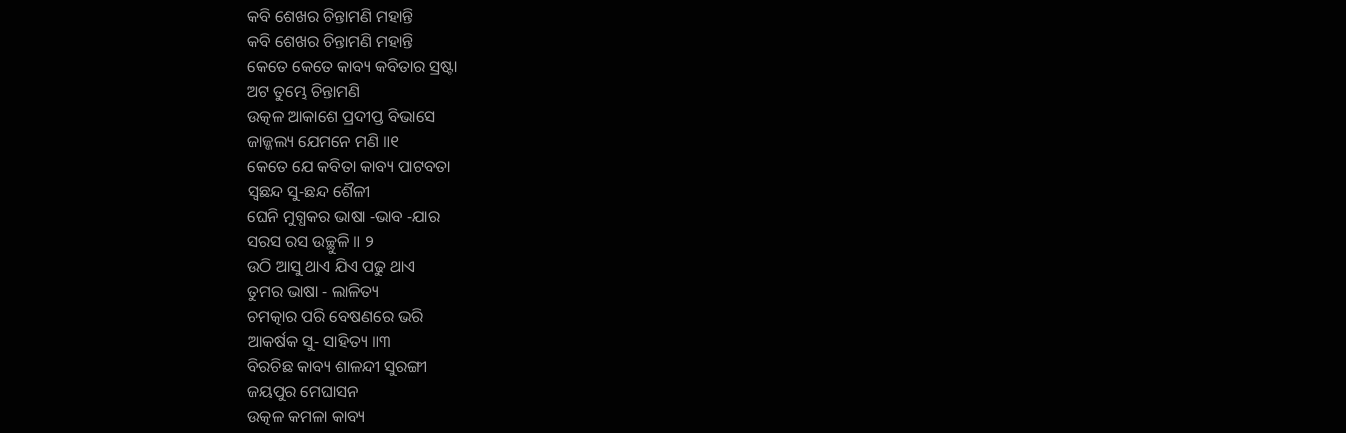କବି ଶେଖର ଚିନ୍ତାମଣି ମହାନ୍ତି
କବି ଶେଖର ଚିନ୍ତାମଣି ମହାନ୍ତି
କେତେ କେତେ କାବ୍ୟ କବିତାର ସ୍ରଷ୍ଟା
ଅଟ ତୁମ୍ଭେ ଚିନ୍ତାମଣି
ଉତ୍କଳ ଆକାଶେ ପ୍ରଦୀପ୍ତ ବିଭାସେ
ଜାଜ୍ଜଲ୍ୟ ଯେମନେ ମଣି ॥୧
କେତେ ଯେ କବିତା କାବ୍ୟ ପାଟବତା
ସ୍ୱଛନ୍ଦ ସୁ‐ଛନ୍ଦ ଶୈଳୀ
ଘେନି ମୁଗ୍ଧକର ଭାଷା ‐ଭାବ ‐ଯାର
ସରସ ରସ ଉଚ୍ଛୁଳି ॥ ୨
ଉଠି ଆସୁ ଥାଏ ଯିଏ ପଢୁ ଥାଏ
ତୁମର ଭାଷା ‐ ଲାଳିତ୍ୟ
ଚମତ୍କାର ପରି ବେଷଣରେ ଭରି
ଆକର୍ଷକ ସୁ‐ ସାହିତ୍ୟ ॥୩
ବିରଚିଛ କାବ୍ୟ ଶାଳନ୍ଦୀ ସୁରଙ୍ଗୀ
ଜୟପୁର ମେଘାସନ
ଉତ୍କଳ କମଳା କାବ୍ୟ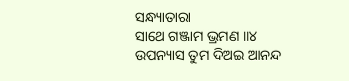ସନ୍ଧ୍ୟାତାରା
ସାଥେ ଗଞ୍ଜାମ ଭ୍ରମଣ ॥୪
ଉପନ୍ୟାସ ତୁମ ଦିଅଇ ଆନନ୍ଦ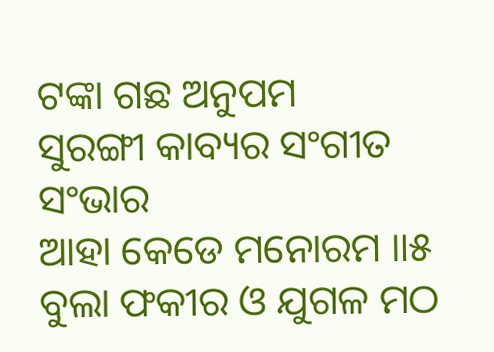ଟଙ୍କା ଗଛ ଅନୁପମ
ସୁରଙ୍ଗୀ କାବ୍ୟର ସଂଗୀତ ସଂଭାର
ଆହା କେଡେ ମନୋରମ ॥୫
ବୁଲା ଫକୀର ଓ ଯୁଗଳ ମଠ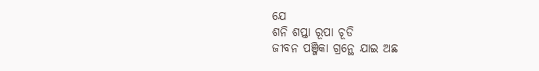ଯେ
ଶନି ଶପ୍ତା ରୂପା ଚୂଡି
ଜୀବନ ପଞ୍ଜିକା ଗ୍ରନ୍ଥେ ଯାଇ ଅଛ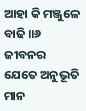ଆହା କି ମଞ୍ଜୁଳେ ବାଢି ॥୬
ଜୀବନର ଯେତେ ଅନୁଭୂତି ମାନ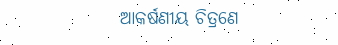ଆକର୍ଷଣୀୟ ଚିତ୍ରଣେ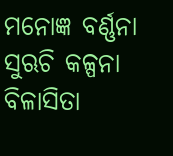ମନୋଜ୍ଞ ବର୍ଣ୍ଣନା ସୁଋଚି କଳ୍ପନା
ବିଳାସିତା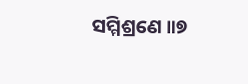ସମ୍ମିଶ୍ରଣେ ॥୭